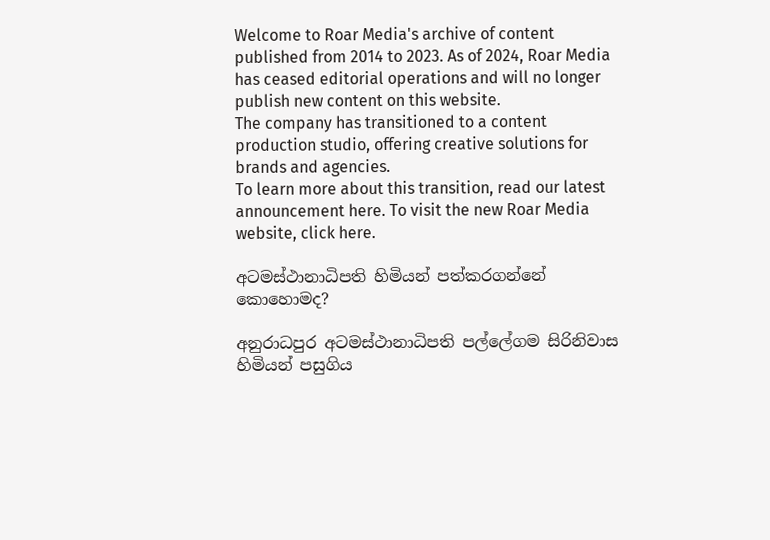Welcome to Roar Media's archive of content published from 2014 to 2023. As of 2024, Roar Media has ceased editorial operations and will no longer publish new content on this website.
The company has transitioned to a content production studio, offering creative solutions for brands and agencies.
To learn more about this transition, read our latest announcement here. To visit the new Roar Media website, click here.

අටමස්ථානාධිපති හිමියන් පත්කරගන්නේ කොහොමද?

අනුරාධපුර අටමස්ථානාධිපති පල්ලේගම සිරිනිවාස හිමියන් පසුගිය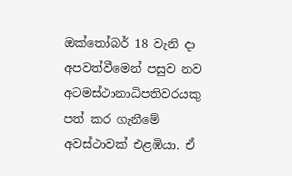ඔක්තෝබර් 18 වැනි දා අපවත්වීමෙන් පසුව නව අටමස්ථානාධිපතිවරයකු පත් කර ගැනීමේ අවස්ථාවක් එළඹියා. ඒ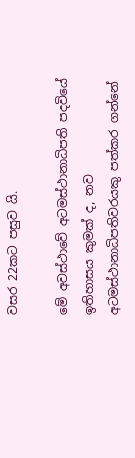වසර 22කට පසුව යි.

මේ අවස්ථාවේ අටමස්ථානාධිපති පදවියේ ඉතිහාසය කුමක් ද, නව අටමස්ථානාධිපතිවරයකු පත්කර ගන්නේ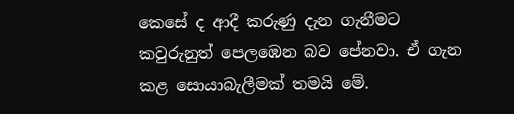කෙසේ ද ආදී කරුණු දැන ගැනීමට කවුරුනුත් පෙලඹෙන බව පේනවා. ඒ ගැන කළ සොයාබැලීමක් තමයි මේ.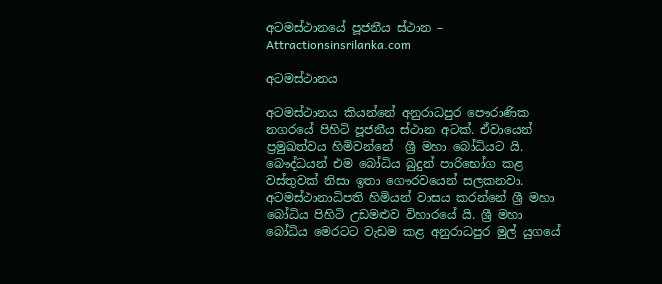අටමස්ථානයේ පූජනීය ස්ථාන – Attractionsinsrilanka.com

අටමස්ථානය

අටමස්ථානය කියන්නේ අනුරාධපුර පෞරාණික නගරයේ පිහිටි පූජනීය ස්ථාන අටක්. ඒවායෙන් ප්‍රමුඛත්වය හිමිවන්නේ  ශ්‍රී මහා බෝධියට යි. බෞද්ධයන් එම බෝධිය බුදුන් පාරිභෝග කළ වස්තුවක් නිසා ඉතා ගෞරවයෙන් සලකනවා. අටමස්ථානාධිපති හිමියන් වාසය කරන්නේ ශ්‍රී මහා බෝධිය පිහිටි උඩමළුව විහාරයේ යි. ශ්‍රී මහා බෝධිය මෙරටට වැඩම කළ අනුරාධපුර මුල් යුගයේ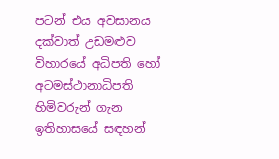පටන් එය අවසානය දක්වාත් උඩමළුව විහාරයේ අධිපති හෝ අටමස්ථානාධිපති හිමිවරුන් ගැන ඉතිහාසයේ සඳහන්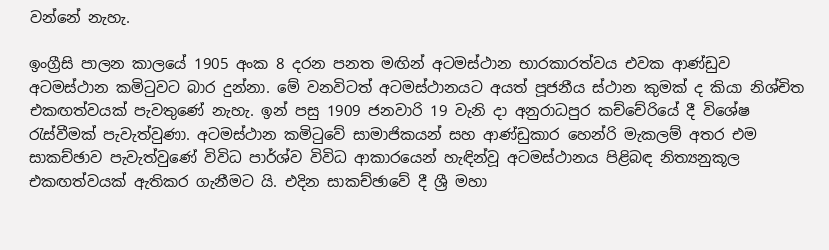වන්නේ නැහැ.

ඉංග්‍රීසි පාලන කාලයේ 1905 අංක 8 දරන පනත මඟින් අටමස්ථාන භාරකාරත්වය එවක ආණ්ඩුව අටමස්ථාන කමිටුවට බාර දුන්නා. මේ වනවිටත් අටමස්ථානයට අයත් පූජනීය ස්ථාන කුමක් ද කියා නිශ්චිත එකඟත්වයක් පැවතුණේ නැහැ. ඉන් පසු 1909 ජනවාරි 19 වැනි දා අනුරාධපුර කච්චේරියේ දී විශේෂ රැස්වීමක් පැවැත්වුණා. අටමස්ථාන කමිටුවේ සාමාජිකයන් සහ ආණ්ඩුකාර හෙන්රි මැකලම් අතර එම සාකච්ඡාව පැවැත්වුණේ විවිධ පාර්ශ්ව විවිධ ආකාරයෙන් හැඳින්වූ අටමස්ථානය පිළිබඳ නිත්‍යනුකූල එකඟත්වයක් ඇතිකර ගැනීමට යි. එදින සාකච්ඡාවේ දී ශ්‍රී මහා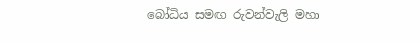බෝධිය සමඟ රුවන්වැලි මහා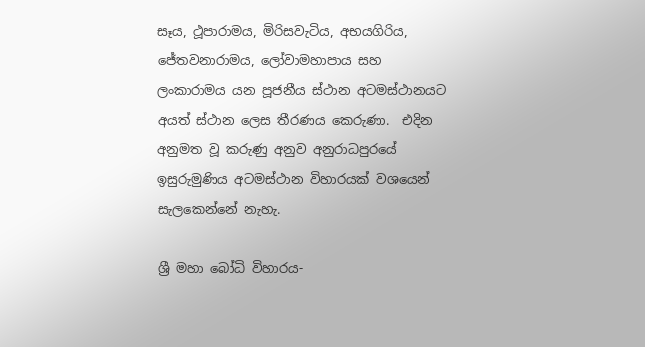සෑය, ථූපාරාමය, මිරිසවැටිය, අභයගිරිය, ජේතවනාරාමය, ලෝවාමහාපාය සහ ලංකාරාමය යන පූජනීය ස්ථාන අටමස්ථානයට අයත් ස්ථාන ලෙස තීරණය කෙරුණා.  එදින අනුමත වූ කරුණු අනුව අනුරාධපුරයේ ඉසුරුමුණිය අටමස්ථාන විහාරයක් වශයෙන් සැලකෙන්නේ නැහැ.

ශ්‍රී මහා බෝධි විහාරය-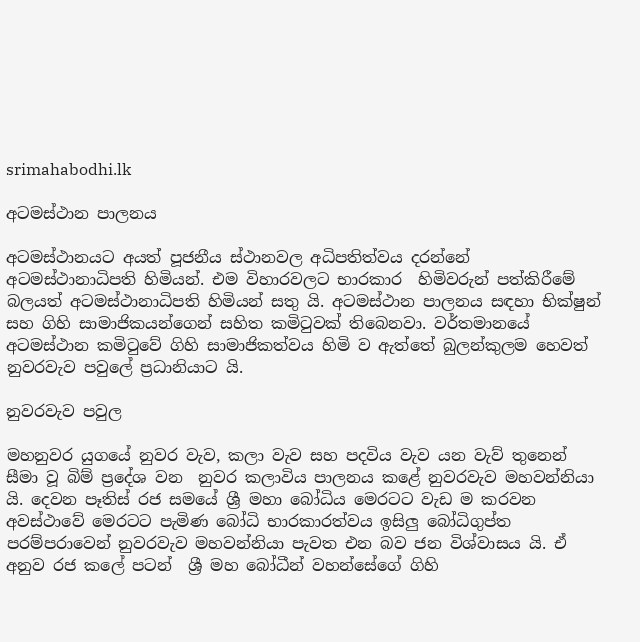srimahabodhi.lk

අටමස්ථාන පාලනය

අටමස්ථානයට අයත් පූජනීය ස්ථානවල අධිපතිත්වය දරන්නේ අටමස්ථානාධිපති හිමියන්. එම විහාරවලට භාරකාර  හිමිවරුන් පත්කිරීමේ බලයත් අටමස්ථානාධිපති හිමියන් සතු යි. අටමස්ථාන පාලනය සඳහා භික්ෂුන් සහ ගිහි සාමාජිකයන්ගෙන් සහිත කමිටුවක් තිබෙනවා. වර්තමානයේ අටමස්ථාන කමිටුවේ ගිහි සාමාජිකත්වය හිමි ව ඇත්තේ බුලන්කුලම හෙවත් නුවරවැව පවුලේ ප්‍රධානියාට යි.

නුවරවැව පවුල

මහනුවර යුගයේ නුවර වැව, කලා වැව සහ පදවිය වැව යන වැව් තුනෙන් සීමා වූ බිම් ප්‍රදේශ වන  නුවර කලාවිය පාලනය කළේ නුවරවැව මහවන්නියා යි. දෙවන පෑතිස් රජ සමයේ ශ්‍රී මහා බෝධිය මෙරටට වැඩ ම කරවන අවස්ථාවේ මෙරටට පැමිණ බෝධි භාරකාරත්වය ඉසිලු බෝධිගුප්ත පරම්පරාවෙන් නුවරවැව මහවන්නියා පැවත එන බව ජන විශ්වාසය යි. ඒ අනුව රජ කලේ පටන්  ශ්‍රී මහ බෝධීන් වහන්සේගේ ගිහි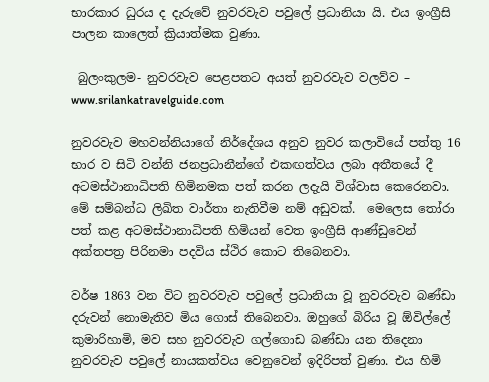භාරකාර ධුරය ද දැරුවේ නුවරවැව පවුලේ ප්‍රධානියා යි. එය ඉංග්‍රීසි පාලන කාලෙත් ක්‍රියාත්මක වුණා.

 බුලංකුලම- නුවරවැව පෙළපතට අයත් නුවරවැව වලව්ව – www.srilankatravelguide.com

නුවරවැව මහවන්නියාගේ නිර්දේශය අනුව නුවර කලාවියේ පත්තු 16 භාර ව සිටි වන්නි ජනප්‍රධානීන්ගේ එකඟත්වය ලබා අතීතයේ දී අටමස්ථානාධිපති හිමිනමක පත් කරන ලදැයි විශ්වාස කෙරෙනවා. මේ සම්බන්ධ ලිඛිත වාර්තා නැතිවීම නම් අඩුවක්.  මෙලෙස තෝරා පත් කළ අටමස්ථානාධිපති හිමියන් වෙත ඉංග්‍රීසි ආණ්ඩුවෙන් අක්තපත්‍ර පිරිනමා පදවිය ස්ථිර කොට තිබෙනවා.

වර්ෂ 1863 වන විට නුවරවැව පවුලේ ප්‍රධානියා වූ නුවරවැව බණ්ඩා දරුවන් නොමැතිව මිය ගොස් තිබෙනවා. ඔහුගේ බිරිය වූ ඕවිල්ලේ කුමාරිහාමි, මව සහ නුවරවැව ගල්ගොඩ බණ්ඩා යන තිදෙනා නුවරවැව පවුලේ නායකත්වය වෙනුවෙන් ඉදිරිපත් වුණා. එය හිමි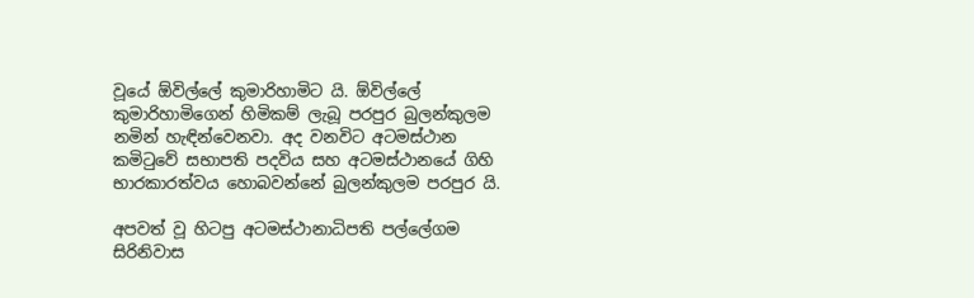වූයේ ඕවිල්ලේ කුමාරිහාමිට යි. ඕවිල්ලේ කුමාරිහාමිගෙන් හිමිකම් ලැබූ පරපුර බුලන්කුලම නමින් හැඳින්වෙනවා. අද වනවිට අටමස්ථාන කමිටුවේ සභාපති පදවිය සහ අටමස්ථානයේ ගිහි භාරකාරත්වය හොබවන්නේ බුලන්කුලම පරපුර යි.

අපවත් වූ හිටපු අටමස්ථානාධිපති පල්ලේගම සිරිනිවාස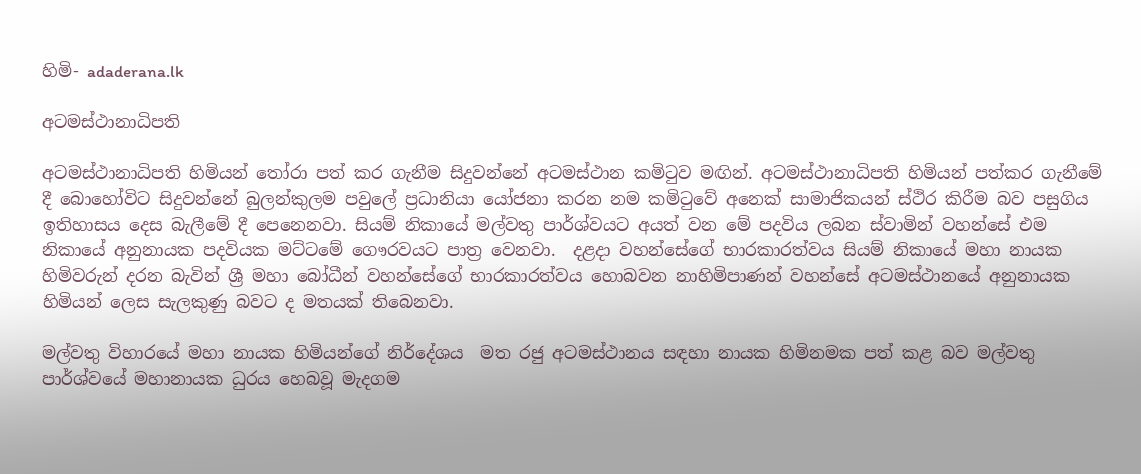හිමි- adaderana.lk

අටමස්ථානාධිපති

අටමස්ථානාධිපති හිමියන් තෝරා පත් කර ගැනීම සිදුවන්නේ අටමස්ථාන කමිටුව මඟින්. අටමස්ථානාධිපති හිමියන් පත්කර ගැනීමේ දී බොහෝවිට සිදුවන්නේ බුලන්කුලම පවුලේ ප්‍රධානියා යෝජනා කරන නම කමිටුවේ අනෙක් සාමාජිකයන් ස්ථිර කිරීම බව පසුගිය ඉතිහාසය දෙස බැලීමේ දී පෙනෙනවා. සියම් නිකායේ මල්වතු පාර්ශ්වයට අයත් වන මේ පදවිය ලබන ස්වාමින් වහන්සේ එම නිකායේ අනුනායක පදවියක මට්ටමේ ගෞරවයට පාත්‍ර වෙනවා.  දළදා වහන්සේගේ භාරකාරත්වය සියම් නිකායේ මහා නායක  හිමිවරුන් දරන බැවින් ශ්‍රී මහා බෝධීන් වහන්සේගේ භාරකාරත්වය හොබවන නාහිමිපාණන් වහන්සේ අටමස්ථානයේ අනුනායක හිමියන් ලෙස සැලකුණු බවට ද මතයක් තිබෙනවා.

මල්වතු විහාරයේ මහා නායක හිමියන්ගේ නිර්දේශය  මත රජු අටමස්ථානය සඳහා නායක හිමිනමක පත් කළ බව මල්වතු පාර්ශ්වයේ මහානායක ධුරය හෙබවූ මැදගම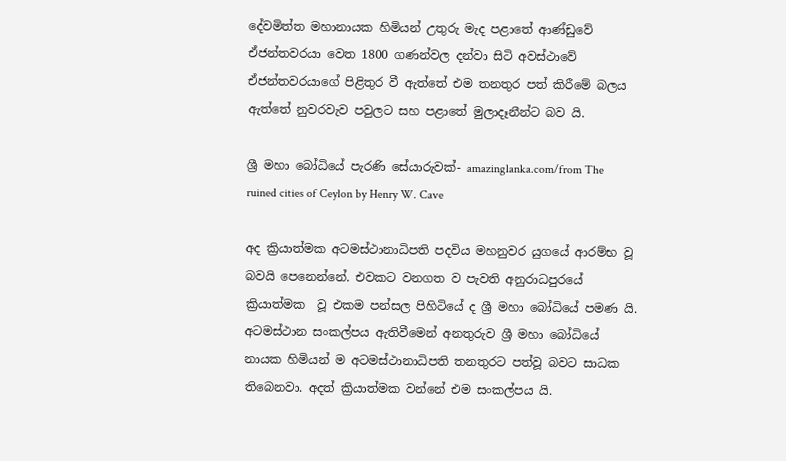දේවමිත්ත මහානායක හිමියන් උතුරු මැද පළාතේ ආණ්ඩුවේ ඒජන්තවරයා වෙත 1800 ගණන්වල දන්වා සිටි අවස්ථාවේ ඒජන්තවරයාගේ පිළිතුර වී ඇත්තේ එම තනතුර පත් කිරීමේ බලය ඇත්තේ නුවරවැව පවුලට සහ පළාතේ මුලාදෑනීන්ට බව යි.

ශ්‍රී මහා බෝධියේ පැරණි සේයාරුවක්- amazinglanka.com/from The ruined cities of Ceylon by Henry W. Cave

අද ක්‍රියාත්මක අටමස්ථානාධිපති පදවිය මහනුවර යුගයේ ආරම්භ වූ බවයි පෙනෙන්නේ. එවකට වනගත ව පැවති අනුරාධපුරයේ ක්‍රියාත්මක  වූ එකම පන්සල පිහිටියේ ද ශ්‍රී මහා බෝධියේ පමණ යි. අටමස්ථාන සංකල්පය ඇතිවීමෙන් අනතුරුව ශ්‍රී මහා බෝධියේ නායක හිමියන් ම අටමස්ථානාධිපති තනතුරට පත්වූ බවට සාධක තිබෙනවා. අදත් ක්‍රියාත්මක වන්නේ එම සංකල්පය යි.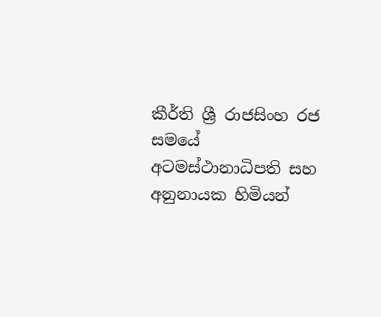කීර්ති ශ්‍රී රාජසිංහ රජ සමයේ අටමස්ථානාධිපති සහ අනුනායක හිමියන්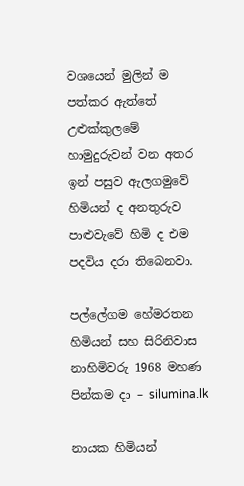වශයෙන් මුලින් ම පත්කර ඇත්තේ උළුක්කුලමේ හාමුදුරුවන් වන අතර ඉන් පසුව ඇලගමුවේ හිමියන් ද අනතුරුව පාළුවැවේ හිමි ද එම පදවිය දරා තිබෙනවා.

පල්ලේගම හේමරතන හිමියන් සහ සිරිනිවාස නාහිමිවරු 1968 මහණ පින්කම දා – silumina.lk

නායක හිමියන්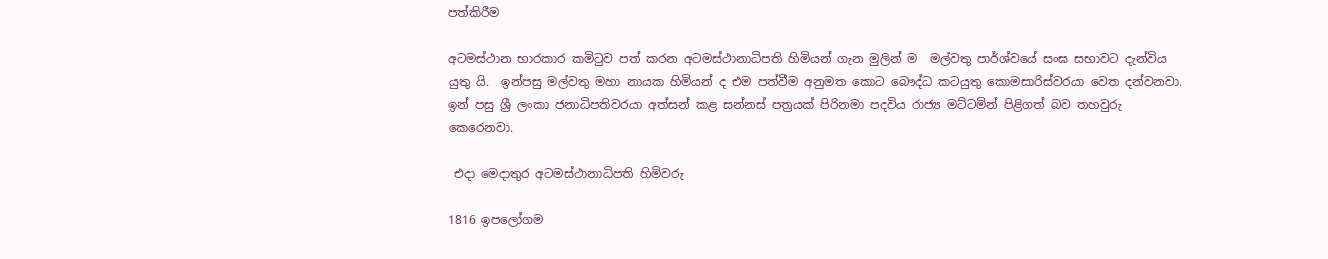පත්කිරීම

අටමස්ථාන භාරකාර කමිටුව පත් කරන අටමස්ථානාධිපති හිමියන් ගැන මුලින් ම  මල්වතු පාර්ශ්වයේ සංඝ සභාවට දැන්විය යුතු යි.  ඉන්පසු මල්වතු මහා නායක හිමියන් ද එම පත්වීම අනුමත කොට බෞද්ධ කටයුතු කොමසාරිස්වරයා වෙත දන්වනවා. ඉන් පසු ශ්‍රී ලංකා ජනාධිපතිවරයා අත්සන් කළ සන්නස් පත්‍රයක් පිරිනමා පදවිය රාජ්‍ය මට්ටමින් පිළිගත් බව තහවුරු කෙරෙනවා.

 එදා මෙදාතුර අටමස්ථානාධිපති හිමිවරු

1816 ඉපලෝගම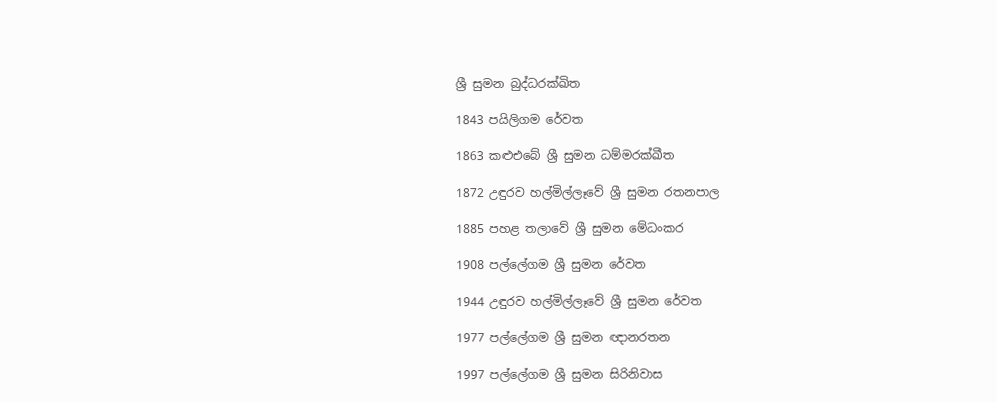ශ්‍රී සුමන බුද්ධරක්ඛිත

1843 පයිලිගම රේවත

1863 කළුඑබේ ශ්‍රී සුමන ධම්මරක්ඛීත

1872 උඳුරව හල්මිල්ලෑවේ ශ්‍රී සුමන රතනපාල

1885 පහළ තලාවේ ශ්‍රී සුමන මේධංකර

1908 පල්ලේගම ශ්‍රී සුමන රේවත

1944 උඳුරව හල්මිල්ලෑවේ ශ්‍රී සුමන රේවත

1977 පල්ලේගම ශ්‍රී සුමන ඥානරතන

1997 පල්ලේගම ශ්‍රී සුමන සිරිනිවාස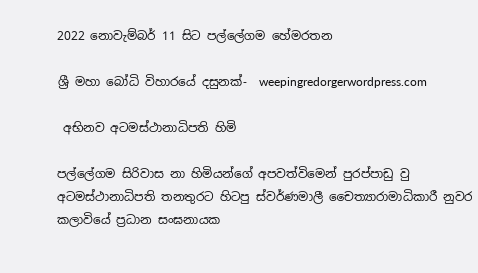2022 නොවැම්බර් 11 සිට පල්ලේගම හේමරතන

ශ්‍රී මහා බෝධි විහාරයේ දසුනක්-  weepingredorgerwordpress.com

 අභිනව අටමස්ථානාධිපති හිමි

පල්ලේගම සිරිවාස නා හිමියන්ගේ අපවත්විමෙන් පුරප්පාඩු වු අටමස්ථානාධිපති තනතුරට හිටපු ස්වර්ණමාලී චෛත්‍යාරාමාධිකාරී නුවර කලාවියේ ප්‍රධාන සංඝනායක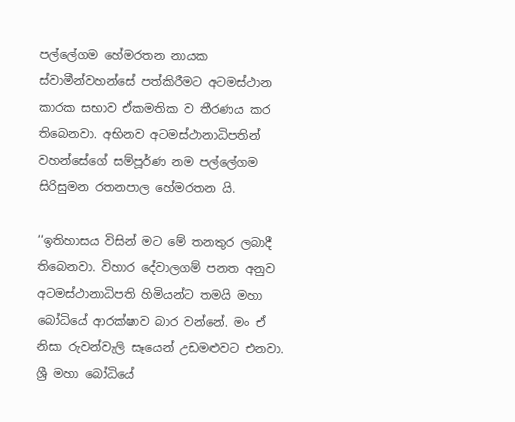පල්ලේගම හේමරතන නායක ස්වාමීන්වහන්සේ පත්කිරීමට අටමස්ථාන කාරක සභාව ඒකමතික ව තීරණය කර තිබෙනවා. අභිනව අටමස්ථානාධිපතින් වහන්සේගේ සම්පූර්ණ නම පල්ලේගම සිරිසුමන රතනපාල හේමරතන යි.

‘‘ඉතිහාසය විසින් මට මේ තනතුර ලබාදී තිබෙනවා. විහාර දේවාලගම් පනත අනුව අටමස්ථානාධිපති හිමියන්ට තමයි මහා බෝධියේ ආරක්ෂාව බාර වන්නේ. මං ඒ නිසා රුවන්වැලි සෑයෙන් උඩමළුවට එනවා. ශ්‍රී මහා බෝධියේ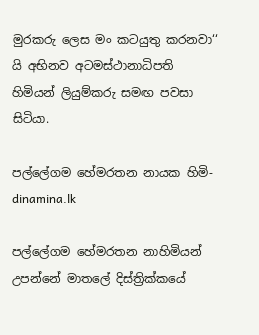මුරකරු ලෙස මං කටයුතු කරනවා‘‘ යි අභිනව අටමස්ථානාධිපති හිමියන් ලියුම්කරු සමඟ පවසා සිටියා.

පල්ලේගම හේමරතන නායක හිමි- dinamina.lk

පල්ලේගම හේමරතන නාහිමියන් උපන්නේ මාතලේ දිස්ත්‍රික්කයේ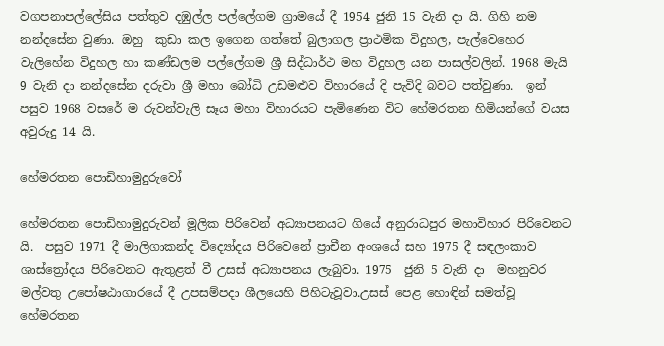වගපනාපල්ලේසිය පත්තුව දඹුල්ල පල්ලේගම ග්‍රාමයේ දී 1954 ජුනි 15 වැනි දා යි. ගිහි නම නන්දසේන වුණා. ඔහු  කුඩා කල ඉගෙන ගත්තේ බුලාගල ප්‍රාථමික විදුහල, පැල්වෙහෙර වැලිහේන විදුහල හා කණ්ඩලම පල්ලේගම ශ්‍රී සිද්ධාර්ථ මහ විදුහල යන පාසල්වලින්. 1968 මැයි 9 වැනි දා නන්දසේන දරුවා ශ්‍රී මහා බෝධි උඩමළුව විහාරයේ දි පැවිදි බවට පත්වුණා.  ඉන් පසුව 1968 වසරේ ම රුවන්වැලි සෑය මහා විහාරයට පැමිණෙන විට හේමරතන හිමියන්ගේ වයස අවුරුදු 14 යි.

හේමරතන පොඩිහාමුදුරුවෝ

හේමරතන පොඩිහාමුදුරුවන් මූලික පිරිවෙන් අධ්‍යාපනයට ගියේ අනුරාධපුර මහාවිහාර පිරිවෙනට යි.  පසුව 1971 දී මාලිගාකන්ද විද්‍යෝදය පිරිවෙනේ ප්‍රාචීන අංශයේ සහ 1975 දී සඳලංකාව ශාස්ත්‍රෝදය පිරිවෙනට ඇතුළත් වී උසස් අධ්‍යාපනය ලැබුවා. 1975  ජුනි 5 වැනි දා  මහනුවර මල්වතු උපෝෂඨාගාරයේ දී උපසම්පදා ශීලයෙහි පිහිටැවූවා.උසස් පෙළ හොඳින් සමත්වූ හේමරතන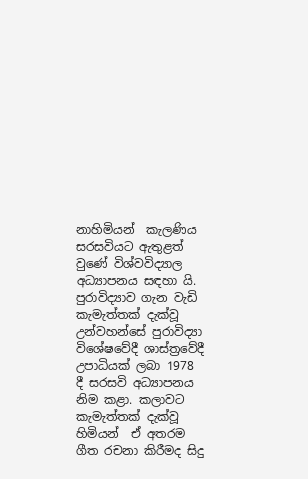නාහිමියන්  කැලණිය සරසවියට ඇතුළත් වුණේ විශ්වවිද්‍යාල අධ්‍යාපනය සඳහා යි. පුරාවිද්‍යාව ගැන වැඩි කැමැත්තක් දැක්වූ උන්වහන්සේ පුරාවිද්‍යා විශේෂවේදී ශාස්ත්‍රවේදී උපාධියක් ලබා 1978 දී සරසවි අධ්‍යාපනය නිම කළා. කලාවට කැමැත්තක් දැක්වූ හිමියන්  ඒ අතරම ගීත රචනා කිරීමද සිදු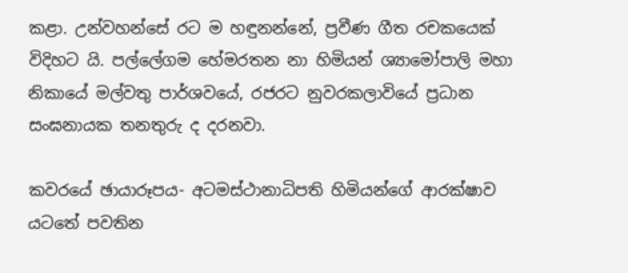කළා. උන්වහන්සේ රට ම හඳුනන්නේ, ප්‍රවීණ ගීත රචකයෙක් විදිහට යි. පල්ලේගම හේමරතන නා හිමියන් ශ්‍යාමෝපාලි මහා නිකායේ මල්වතු පාර්ශවයේ, රජරට නුවරකලාවියේ ප්‍රධාන සංඝනායක තනතුරු ද දරනවා.

කවරයේ ඡායාරූපය- අටමස්ථානාධිපති හිමියන්ගේ ආරක්ෂාව යටතේ පවතින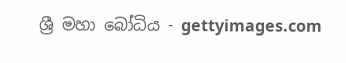ශ්‍රී මහා බෝධිය - gettyimages.com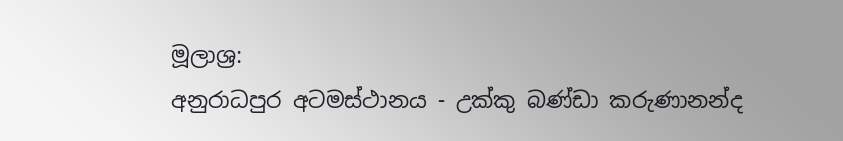මූලාශ්‍ර:
අනුරාධපුර අටමස්ථානය - උක්කු බණ්ඩා කරුණානන්ද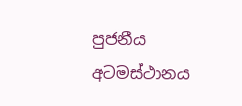පුජනීය අටමස්ථානය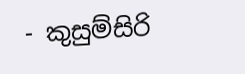- කුසුම්සිරි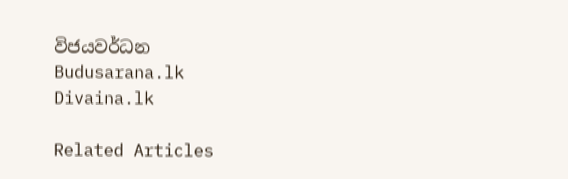විජයවර්ධන
Budusarana.lk
Divaina.lk

Related Articles